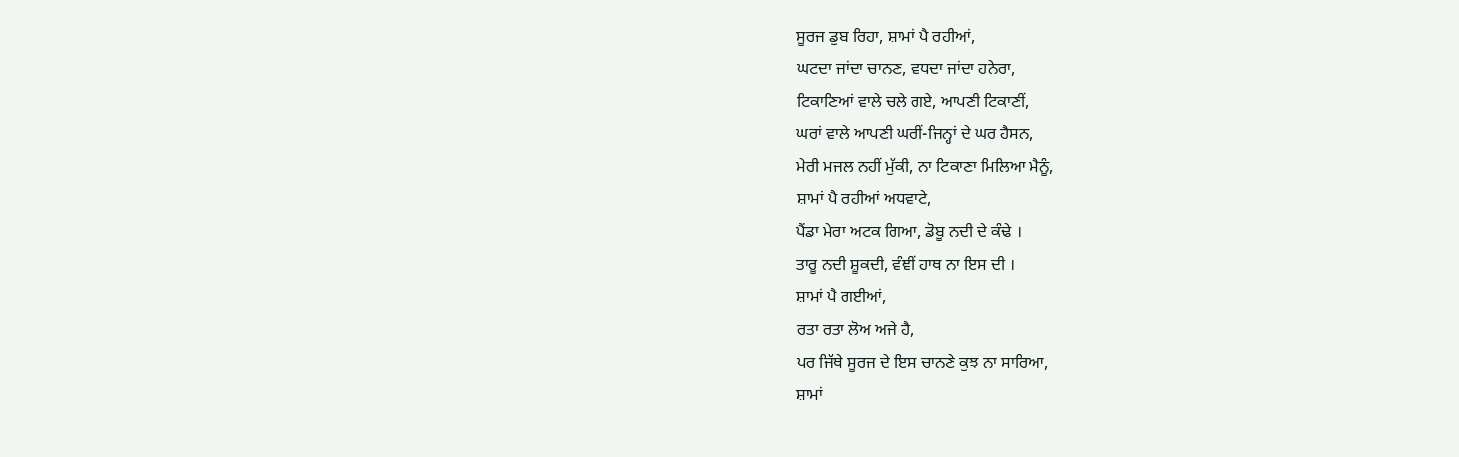ਸੂਰਜ ਡੁਬ ਰਿਹਾ, ਸ਼ਾਮਾਂ ਪੈ ਰਹੀਆਂ,
ਘਟਦਾ ਜਾਂਦਾ ਚਾਨਣ, ਵਧਦਾ ਜਾਂਦਾ ਹਨੇਰਾ,
ਟਿਕਾਣਿਆਂ ਵਾਲੇ ਚਲੇ ਗਏ, ਆਪਣੀ ਟਿਕਾਣੀਂ,
ਘਰਾਂ ਵਾਲੇ ਆਪਣੀ ਘਰੀਂ-ਜਿਨ੍ਹਾਂ ਦੇ ਘਰ ਹੈਸਨ,
ਮੇਰੀ ਮਜਲ ਨਹੀਂ ਮੁੱਕੀ, ਨਾ ਟਿਕਾਣਾ ਮਿਲਿਆ ਮੈਨੂੰ,
ਸ਼ਾਮਾਂ ਪੈ ਰਹੀਆਂ ਅਧਵਾਟੇ,
ਪੈਂਡਾ ਮੇਰਾ ਅਟਕ ਗਿਆ, ਡੋਬੂ ਨਦੀ ਦੇ ਕੰਢੇ ।
ਤਾਰੂ ਨਦੀ ਸ਼ੂਕਦੀ, ਵੰਞੀਂ ਹਾਥ ਨਾ ਇਸ ਦੀ ।
ਸ਼ਾਮਾਂ ਪੈ ਗਈਆਂ,
ਰਤਾ ਰਤਾ ਲੋਅ ਅਜੇ ਹੈ,
ਪਰ ਜਿੱਥੇ ਸੂਰਜ ਦੇ ਇਸ ਚਾਨਣੇ ਕੁਝ ਨਾ ਸਾਰਿਆ,
ਸ਼ਾਮਾਂ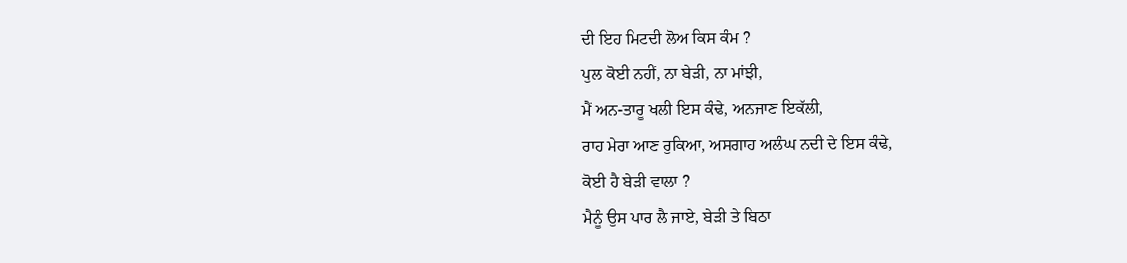ਦੀ ਇਹ ਮਿਟਦੀ ਲੋਅ ਕਿਸ ਕੰਮ ?
ਪੁਲ ਕੋਈ ਨਹੀਂ, ਨਾ ਬੇੜੀ, ਨਾ ਮਾਂਝੀ,
ਮੈਂ ਅਨ-ਤਾਰੂ ਖਲੀ ਇਸ ਕੰਢੇ, ਅਨਜਾਣ ਇਕੱਲੀ,
ਰਾਹ ਮੇਰਾ ਆਣ ਰੁਕਿਆ, ਅਸਗਾਹ ਅਲੰਘ ਨਦੀ ਦੇ ਇਸ ਕੰਢੇ,
ਕੋਈ ਹੈ ਬੇੜੀ ਵਾਲਾ ?
ਮੈਨੂੰ ਉਸ ਪਾਰ ਲੈ ਜਾਏ, ਬੇੜੀ ਤੇ ਬਿਠਾ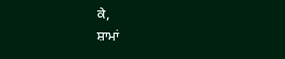ਕੇ,
ਸ਼ਾਮਾਂ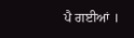ਪੈ ਗਈਆਂ ।